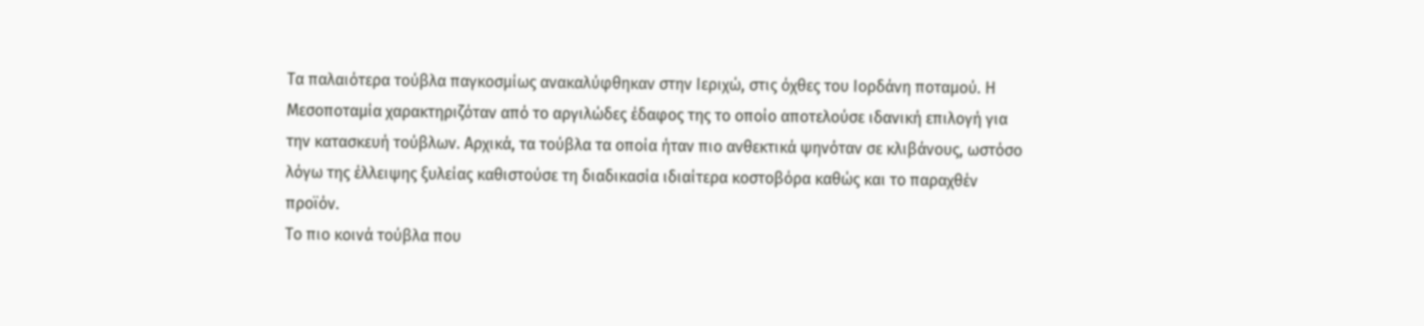Τα παλαιότερα τούβλα παγκοσμίως ανακαλύφθηκαν στην Ιεριχώ, στις όχθες του Ιορδάνη ποταμού. Η Μεσοποταμία χαρακτηριζόταν από το αργιλώδες έδαφος της το οποίο αποτελούσε ιδανική επιλογή για την κατασκευή τούβλων. Αρχικά, τα τούβλα τα οποία ήταν πιο ανθεκτικά ψηνόταν σε κλιβάνους, ωστόσο λόγω της έλλειψης ξυλείας καθιστούσε τη διαδικασία ιδιαίτερα κοστοβόρα καθώς και το παραχθέν προϊόν.
Το πιο κοινά τούβλα που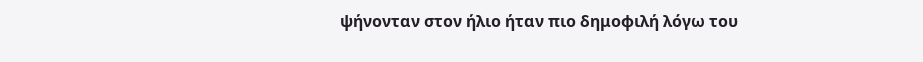ψήνονταν στον ήλιο ήταν πιο δημοφιλή λόγω του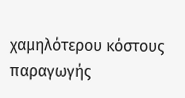χαμηλότερου κόστους παραγωγής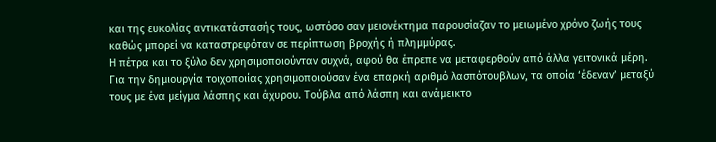και της ευκολίας αντικατάστασής τους, ωστόσο σαν μειονέκτημα παρουσίαζαν το μειωμένο χρόνο ζωής τους καθώς μπορεί να καταστρεφόταν σε περίπτωση βροχής ή πλημμύρας.
Η πέτρα και το ξύλο δεν χρησιμοποιούνταν συχνά, αφού θα έπρεπε να μεταφερθούν από άλλα γειτονικά μέρη. Για την δημιουργία τοιχοποιίας χρησιμοποιούσαν ένα επαρκή αριθμό λασπότουβλων, τα οποία ‘έδεναν’ μεταξύ τους με ένα μείγμα λάσπης και άχυρου. Τούβλα από λάσπη και ανάμεικτο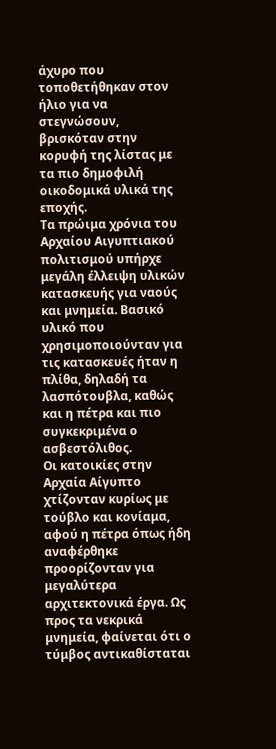άχυρο που τοποθετήθηκαν στον ήλιο για να στεγνώσουν, βρισκόταν στην κορυφή της λίστας με τα πιο δημοφιλή οικοδομικά υλικά της εποχής.
Τα πρώιμα χρόνια του Αρχαίου Αιγυπτιακού πολιτισμού υπήρχε μεγάλη έλλειψη υλικών κατασκευής για ναούς και μνημεία. Βασικό υλικό που χρησιμοποιούνταν για τις κατασκευές ήταν η πλίθα, δηλαδή τα λασπότουβλα, καθώς και η πέτρα και πιο συγκεκριμένα ο ασβεστόλιθος.
Οι κατοικίες στην Αρχαία Αίγυπτο χτίζονταν κυρίως με τούβλο και κονίαμα, αφού η πέτρα όπως ήδη αναφέρθηκε προορίζονταν για μεγαλύτερα αρχιτεκτονικά έργα. Ως προς τα νεκρικά μνημεία, φαίνεται ότι ο τύμβος αντικαθίσταται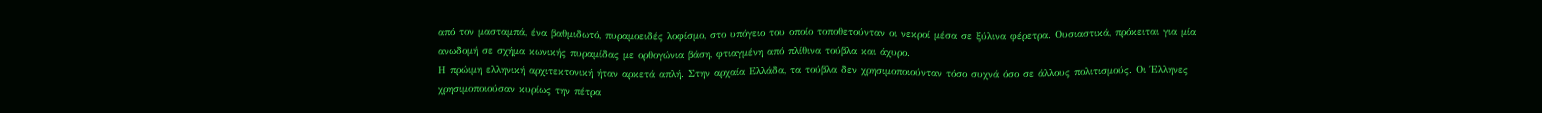από τον μασταμπά, ένα βαθμιδωτό, πυραμοειδές λοφίσμο, στο υπόγειο του οποίο τοποθετούνταν οι νεκροί μέσα σε ξύλινα φέρετρα. Ουσιαστικά, πρόκειται για μία ανωδομή σε σχήμα κωνικής πυραμίδας με ορθογώνια βάση, φτιαγμένη από πλίθινα τούβλα και άχυρο.
Η πρώιμη ελληνική αρχιτεκτονική ήταν αρκετά απλή. Στην αρχαία Ελλάδα, τα τούβλα δεν χρησιμοποιούνταν τόσο συχνά όσο σε άλλους πολιτισμούς. Οι Έλληνες χρησιμοποιούσαν κυρίως την πέτρα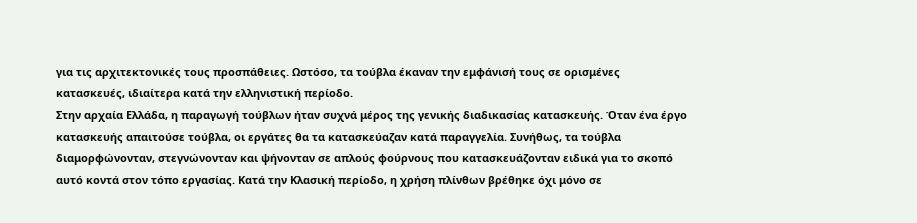για τις αρχιτεκτονικές τους προσπάθειες. Ωστόσο, τα τούβλα έκαναν την εμφάνισή τους σε ορισμένες κατασκευές, ιδιαίτερα κατά την ελληνιστική περίοδο.
Στην αρχαία Ελλάδα, η παραγωγή τούβλων ήταν συχνά μέρος της γενικής διαδικασίας κατασκευής. Όταν ένα έργο κατασκευής απαιτούσε τούβλα, οι εργάτες θα τα κατασκεύαζαν κατά παραγγελία. Συνήθως, τα τούβλα διαμορφώνονταν, στεγνώνονταν και ψήνονταν σε απλούς φούρνους που κατασκευάζονταν ειδικά για το σκοπό αυτό κοντά στον τόπο εργασίας. Κατά την Κλασική περίοδο, η χρήση πλίνθων βρέθηκε όχι μόνο σε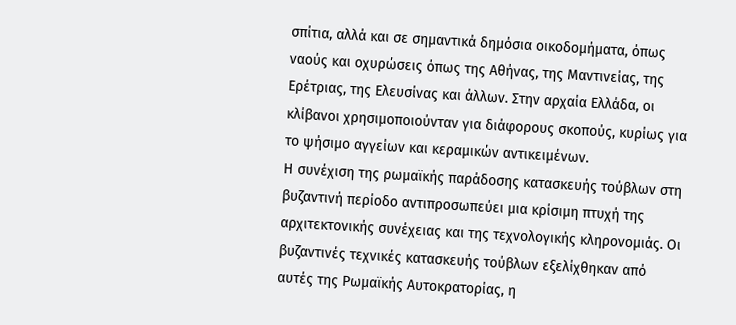σπίτια, αλλά και σε σημαντικά δημόσια οικοδομήματα, όπως ναούς και οχυρώσεις όπως της Αθήνας, της Μαντινείας, της Ερέτριας, της Ελευσίνας και άλλων. Στην αρχαία Ελλάδα, οι κλίβανοι χρησιμοποιούνταν για διάφορους σκοπούς, κυρίως για το ψήσιμο αγγείων και κεραμικών αντικειμένων.
Η συνέχιση της ρωμαϊκής παράδοσης κατασκευής τούβλων στη βυζαντινή περίοδο αντιπροσωπεύει μια κρίσιμη πτυχή της αρχιτεκτονικής συνέχειας και της τεχνολογικής κληρονομιάς. Οι βυζαντινές τεχνικές κατασκευής τούβλων εξελίχθηκαν από αυτές της Ρωμαϊκής Αυτοκρατορίας, η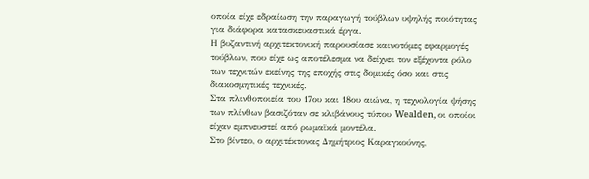οποία είχε εδραίωση την παραγωγή τούβλων υψηλής ποιότητας για διάφορα κατασκευαστικά έργα.
Η βυζαντινή αρχιτεκτονική παρουσίασε καινοτόμες εφαρμογές τούβλων, που είχε ως αποτέλεσμα να δείχνει τον εξέχοντα ρόλο των τεχνιτών εκείνης της εποχής στις δομικές όσο και στις διακοσμητικές τεχνικές.
Στα πλινθοποιεία του 17ου και 18ου αιώνα, η τεχνολογία ψήσης των πλίνθων βασιζόταν σε κλιβάνους τύπου Wealden, οι οποίοι είχαν εμπνευστεί από ρωμαϊκά μοντέλα.
Στο βίντεο, ο αρχιτέκτονας Δημήτριος Καραγκούνης,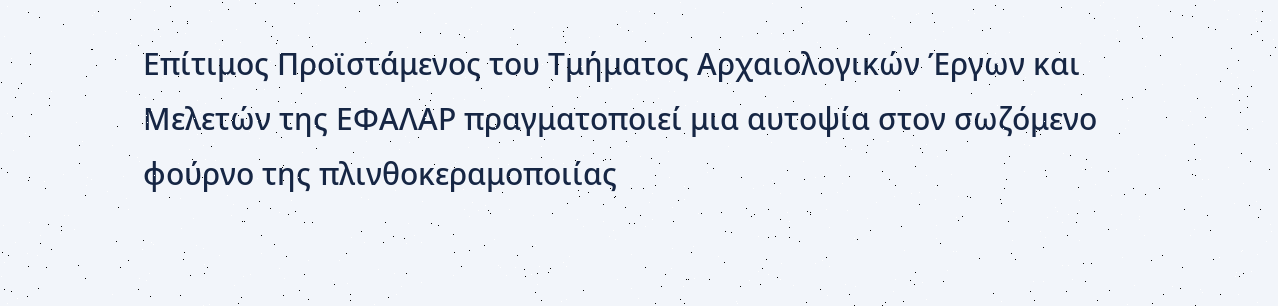Επίτιμος Προϊστάμενος του Τμήματος Αρχαιολογικών Έργων και Μελετών της ΕΦΑΛΑΡ πραγματοποιεί μια αυτοψία στον σωζόμενο φούρνο της πλινθοκεραμοποιίας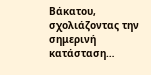Βάκατου, σχολιάζοντας την σημερινή κατάσταση…